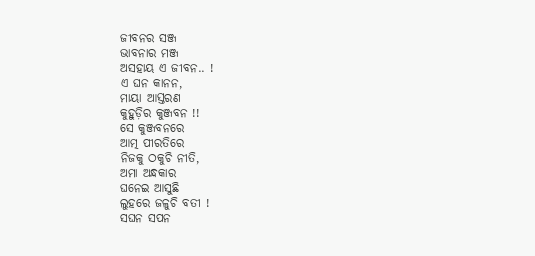ଜୀବନର ସଞ୍ଜ
ଭାବନାର ମଞ୍ଜ
ଅସହାୟ ଏ ଜୀବନ.. !
ଏ ଘନ କାନନ,
ମାୟା ଆସ୍ତରଣ
କୁହୁଡ଼ିର କୁଞ୍ଜବନ !!
ସେ କୁଞ୍ଜବନରେ
ଆତ୍ମ ପୀରତିରେ
ନିଜକୁ ଠକୁଚି ନୀତି,
ଅମା ଅନ୍ଧକାର
ଘନେଇ ଆସୁଛି
ଲୁହରେ ଜଳୁଚି ବତୀ !
ସଘନ ସପନ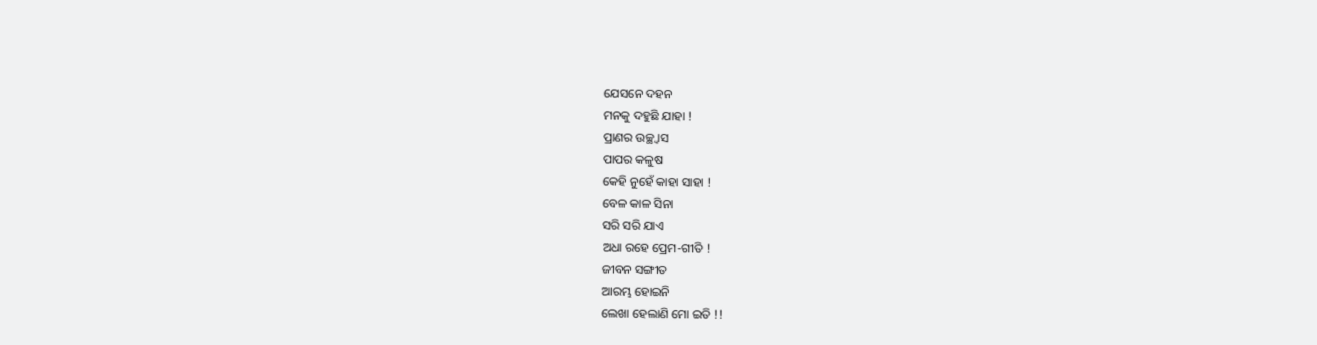ଯେସନେ ଦହନ
ମନକୁ ଦହୁଛି ଯାହା !
ପ୍ରାଣର ଉଚ୍ଛ୍ୱାସ
ପାପର କଳୁଷ
କେହି ନୁହେଁ କାହା ସାହା !
ବେଳ କାଳ ସିନା
ସରି ସରି ଯାଏ
ଅଧା ରହେ ପ୍ରେମ-ଗୀତି !
ଜୀବନ ସଙ୍ଗୀତ
ଆରମ୍ଭ ହୋଇନି
ଲେଖା ହେଲାଣି ମୋ ଇତି !!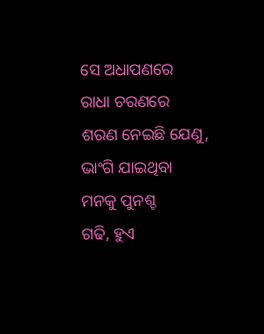ସେ ଅଧାପଣରେ
ରାଧା ଚରଣରେ
ଶରଣ ନେଇଛି ଯେଣୁ,
ଭାଂଗି ଯାଇଥିବା
ମନକୁ ପୁନଶ୍ଚ
ଗଢି, ହୁଏ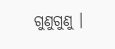ଗୁଣୁଗୁଣୁ ।